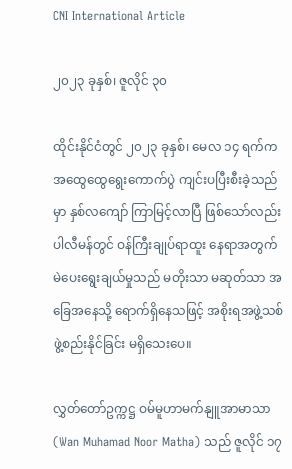CNI International Article

၂၀၂၃ ခုနှစ်၊ ဇူလိုင် ၃၀

ထိုင်းနိုင်ငံတွင် ၂၀၂၃ ခုနှစ်၊ မေလ ၁၄ ရက်က အထွေထွေရွေးကောက်ပွဲ ကျင်းပပြီးစီးခဲ့သည်မှာ နှစ်လကျော် ကြာမြင့်လာပြီ ဖြစ်သော်လည်း ပါလီမန်တွင် ဝန်ကြီးချုပ်ရာထူး နေရာအတွက် မဲပေးရွေးချယ်မှုသည် မတိုးသာ မဆုတ်သာ အခြေအနေသို့ ရောက်ရှိနေသဖြင့် အစိုးရအဖွဲ့သစ် ဖွဲ့စည်းနိုင်ခြင်း မရှိသေးပေ။

လွှတ်တော်ဥက္ကဋ္ဌ ဝမ်မူဟာမက်နျူအာမာသာ (Wan Muhamad Noor Matha) သည် ဇူလိုင် ၁၇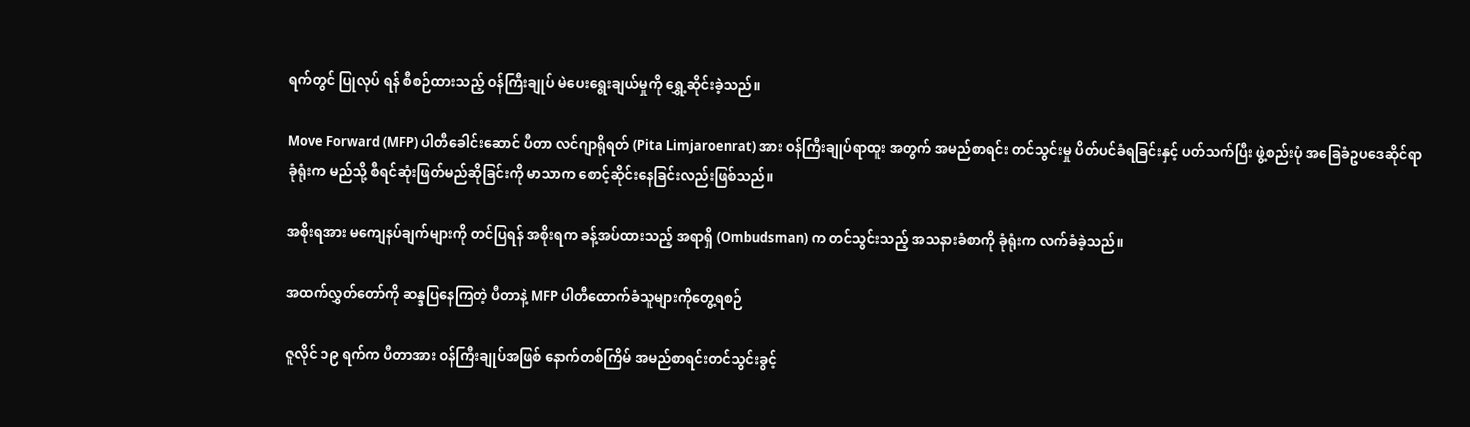ရက်တွင် ပြုလုပ် ရန် စီစဉ်ထားသည့် ဝန်ကြီးချုပ် မဲပေးရွေးချယ်မှုကို ရွှေ့ဆိုင်းခဲ့သည်။

Move Forward (MFP) ပါတီခေါင်းဆောင် ပီတာ လင်ဂျာရိုရတ် (Pita Limjaroenrat) အား ဝန်ကြီးချုပ်ရာထူး အတွက် အမည်စာရင်း တင်သွင်းမှု ပိတ်ပင်ခံရခြင်းနှင့် ပတ်သက်ပြီး ဖွဲ့စည်းပုံ အခြေခံဥပဒေဆိုင်ရာ ခုံရုံးက မည်သို့ စီရင်ဆုံးဖြတ်မည်ဆိုခြင်းကို မာသာက စောင့်ဆိုင်းနေခြင်းလည်းဖြစ်သည်။

အစိုးရအား မကျေနပ်ချက်များကို တင်ပြရန် အစိုးရက ခန့်အပ်ထားသည့် အရာရှိ (Ombudsman) က တင်သွင်းသည့် အသနားခံစာကို ခုံရုံးက လက်ခံခဲ့သည်။

အထက်လွှတ်တော်ကို ဆန္ဒပြနေကြတဲ့ ပီတာနဲ့ MFP ပါတီထောက်ခံသူများကိုတွေ့ရစဉ်

ဇူလိုင် ၁၉ ရက်က ပီတာအား ဝန်ကြီးချုပ်အဖြစ် နောက်တစ်ကြိမ် အမည်စာရင်းတင်သွင်းခွင့်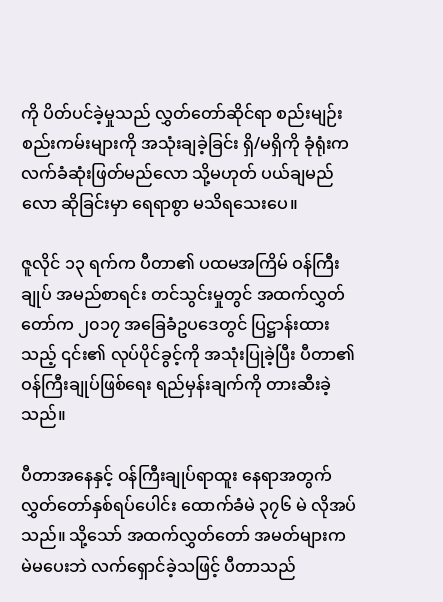ကို ပိတ်ပင်ခဲ့မှုသည် လွှတ်တော်ဆိုင်ရာ စည်းမျဉ်းစည်းကမ်းများကို အသုံးချခဲ့ခြင်း ရှိ/မရှိကို ခုံရုံးက လက်ခံဆုံးဖြတ်မည်လော သို့မဟုတ် ပယ်ချမည်လော ဆိုခြင်းမှာ ရေရာစွာ မသိရသေးပေ။

ဇူလိုင် ၁၃ ရက်က ပီတာ၏ ပထမအကြိမ် ဝန်ကြီးချုပ် အမည်စာရင်း တင်သွင်းမှုတွင် အထက်လွှတ်တော်က ၂၀၁၇ အခြေခံဥပဒေတွင် ပြဋ္ဌာန်းထားသည့် ၎င်း၏ လုပ်ပိုင်ခွင့်ကို အသုံးပြုခဲ့ပြီး ပီတာ၏ ဝန်ကြီးချုပ်ဖြစ်ရေး ရည်မှန်းချက်ကို တားဆီးခဲ့သည်။

ပီတာအနေနှင့် ဝန်ကြီးချုပ်ရာထူး နေရာအတွက် လွှတ်တော်နှစ်ရပ်ပေါင်း ထောက်ခံမဲ ၃၇၆ မဲ လိုအပ်သည်။ သို့သော် အထက်လွှတ်တော် အမတ်များက မဲမပေးဘဲ လက်ရှောင်ခဲ့သဖြင့် ပီတာသည်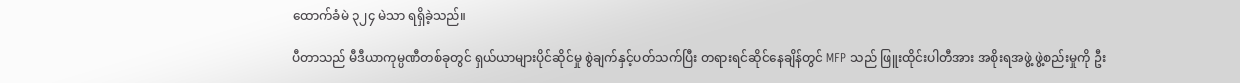ထောက်ခံမဲ ၃၂၄ မဲသာ ရရှိခဲ့သည်။

ပီတာသည် မီဒီယာကုမ္ပဏီတစ်ခုတွင် ရှယ်ယာများပိုင်ဆိုင်မှု စွဲချက်နှင့်ပတ်သက်ပြီး တရားရင်ဆိုင်နေချိန်တွင် MFP သည် ဖြူးထိုင်းပါတီအား အစိုးရအဖွဲ့ ဖွဲ့စည်းမှုကို ဦး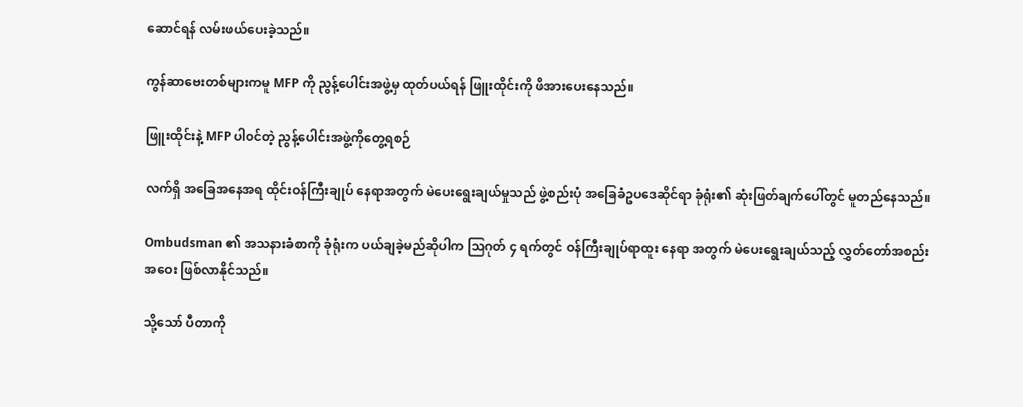ဆောင်ရန် လမ်းဖယ်ပေးခဲ့သည်။

ကွန်ဆာဗေးတစ်များကမူ MFP ကို ညွန့်ပေါင်းအဖွဲ့မှ ထုတ်ပယ်ရန် ဖြူးထိုင်းကို ဖိအားပေးနေသည်။

ဖြူးထိုင်းနဲ့ MFP ပါ၀င်တဲ့ ညွန့်ပေါင်းအဖွဲ့ကိုတွေ့ရစဉ်

လက်ရှိ အခြေအနေအရ ထိုင်းဝန်ကြီးချုပ် နေရာအတွက် မဲပေးရွေးချယ်မှုသည် ဖွဲ့စည်းပုံ အခြေခံဥပဒေဆိုင်ရာ ခုံရုံး၏ ဆုံးဖြတ်ချက်ပေါ်တွင် မူတည်နေသည်။

Ombudsman ၏ အသနားခံစာကို ခုံရုံးက ပယ်ချခဲ့မည်ဆိုပါက သြဂုတ် ၄ ရက်တွင် ဝန်ကြီးချုပ်ရာထူး နေရာ အတွက် မဲပေးရွေးချယ်သည့် လွှတ်တော်အစည်းအဝေး ဖြစ်လာနိုင်သည်။

သို့သော် ပီတာကို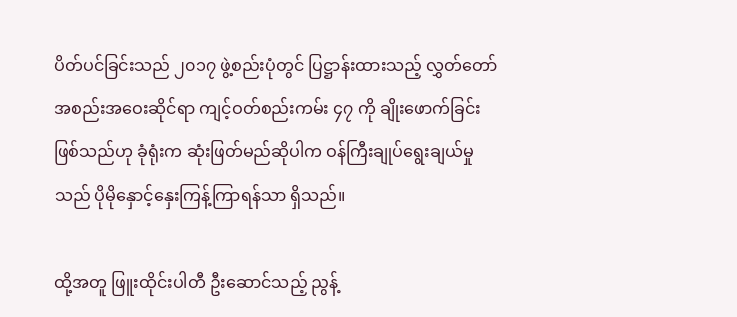ပိတ်ပင်ခြင်းသည် ၂၀၁၇ ဖွဲ့စည်းပုံတွင် ပြဋ္ဌာန်းထားသည့် လွှတ်တော် အစည်းအဝေးဆိုင်ရာ ကျင့်ဝတ်စည်းကမ်း ၄၇ ကို ချိုးဖောက်ခြင်း ဖြစ်သည်ဟု ခုံရုံးက ဆုံးဖြတ်မည်ဆိုပါက ဝန်ကြီးချုပ်ရွေးချယ်မှုသည် ပိုမိုနှောင့်နှေးကြန့်ကြာရန်သာ ရှိသည်။

ထို့အတူ ဖြူးထိုင်းပါတီ ဦးဆောင်သည့် ညွန့်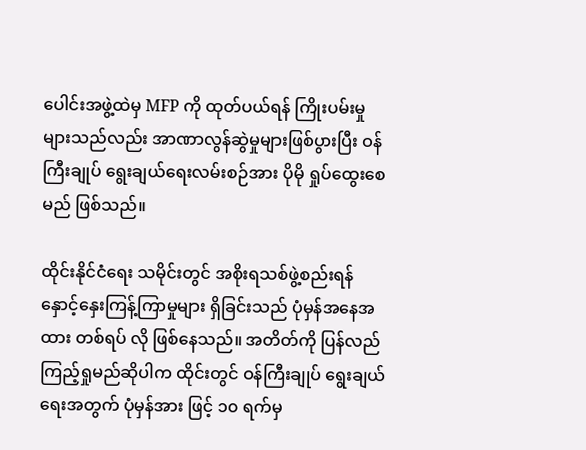ပေါင်းအဖွဲ့ထဲမှ MFP ကို ထုတ်ပယ်ရန် ကြိုးပမ်းမှုများသည်လည်း အာဏာလွန်ဆွဲမှုများဖြစ်ပွားပြီး ဝန်ကြီးချုပ် ရွေးချယ်ရေးလမ်းစဉ်အား ပိုမို ရှုပ်ထွေးစေမည် ဖြစ်သည်။

ထိုင်းနိုင်ငံရေး သမိုင်းတွင် အစိုးရသစ်ဖွဲ့စည်းရန် နှောင့်နှေးကြန့်ကြာမှုများ ရှိခြင်းသည် ပုံမှန်အနေအထား တစ်ရပ် လို ဖြစ်နေသည်။ အတိတ်ကို ပြန်လည် ကြည့်ရှုမည်ဆိုပါက ထိုင်းတွင် ဝန်ကြီးချုပ် ရွေးချယ်ရေးအတွက် ပုံမှန်အား ဖြင့် ၁၀ ရက်မှ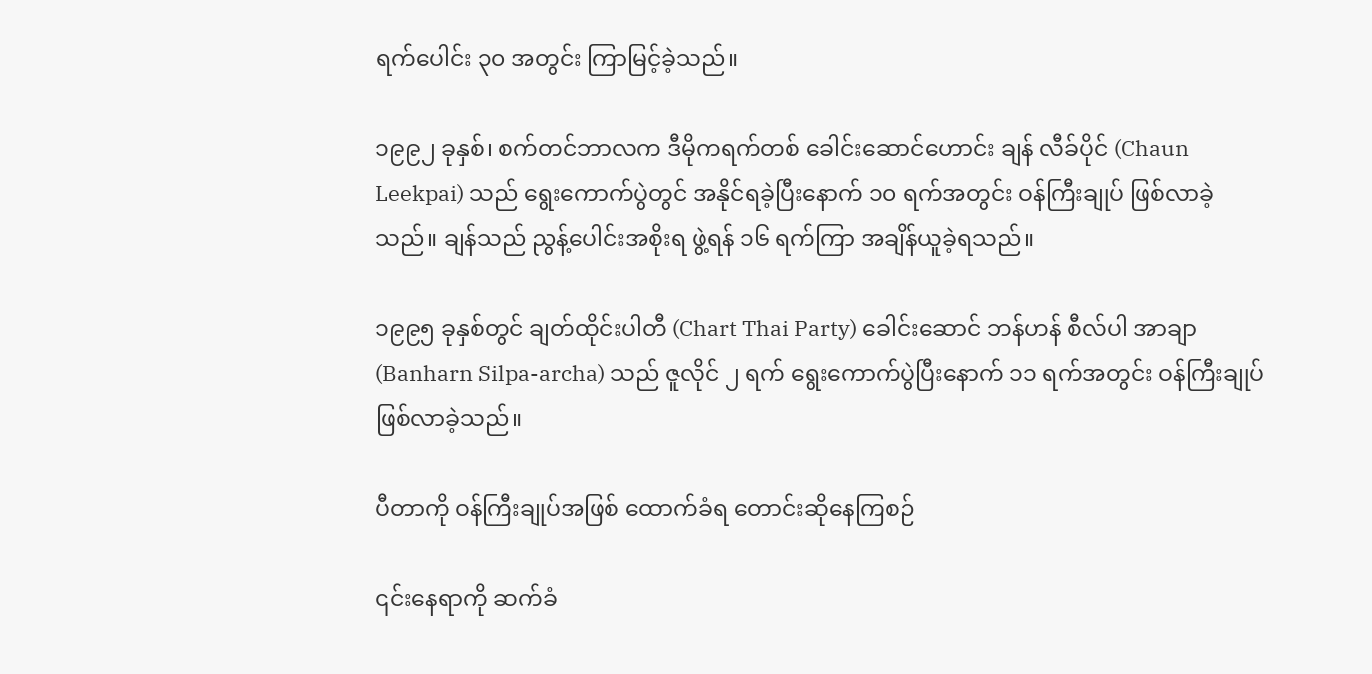ရက်ပေါင်း ၃၀ အတွင်း ကြာမြင့်ခဲ့သည်။

၁၉၉၂ ခုနှစ်၊ စက်တင်ဘာလက ဒီမိုကရက်တစ် ခေါင်းဆောင်ဟောင်း ချန် လီခ်ပိုင် (Chaun Leekpai) သည် ရွေးကောက်ပွဲတွင် အနိုင်ရခဲ့ပြီးနောက် ၁၀ ရက်အတွင်း ဝန်ကြီးချုပ် ဖြစ်လာခဲ့သည်။ ချန်သည် ညွန့်ပေါင်းအစိုးရ ဖွဲ့ရန် ၁၆ ရက်ကြာ အချိန်ယူခဲ့ရသည်။

၁၉၉၅ ခုနှစ်တွင် ချတ်ထိုင်းပါတီ (Chart Thai Party) ခေါင်းဆောင် ဘန်ဟန် စီလ်ပါ အာချာ (Banharn Silpa-archa) သည် ဇူလိုင် ၂ ရက် ရွေးကောက်ပွဲပြီးနောက် ၁၁ ရက်အတွင်း ဝန်ကြီးချုပ် ဖြစ်လာခဲ့သည်။

ပီတာကို ဝန်ကြီးချုပ်အဖြစ် ထောက်ခံရ တောင်းဆိုနေကြစဉ်

၎င်းနေရာကို ဆက်ခံ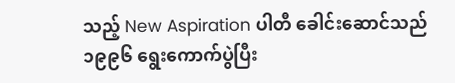သည့် New Aspiration ပါတီ ခေါင်းဆောင်သည် ၁၉၉၆ ရွေးကောက်ပွဲပြီး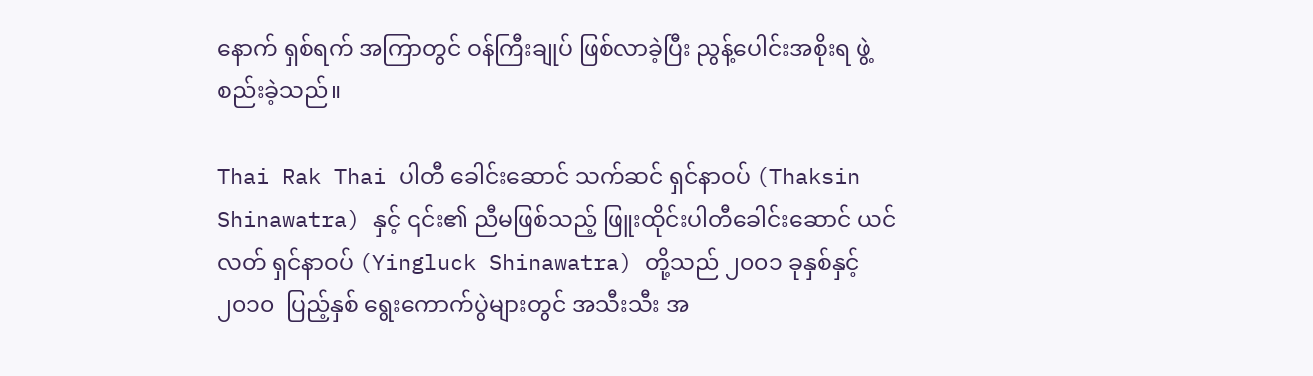နောက် ရှစ်ရက် အကြာတွင် ဝန်ကြီးချုပ် ဖြစ်လာခဲ့ပြီး ညွန့်ပေါင်းအစိုးရ ဖွဲ့စည်းခဲ့သည်။

Thai Rak Thai ပါတီ ခေါင်းဆောင် သက်ဆင် ရှင်နာဝပ် (Thaksin Shinawatra) နှင့် ၎င်း၏ ညီမဖြစ်သည့် ဖြူးထိုင်းပါတီခေါင်းဆောင် ယင်လတ် ရှင်နာဝပ် (Yingluck Shinawatra) တို့သည် ၂၀၀၁ ခုနှစ်နှင့် ၂၀၁၀  ပြည့်နှစ် ရွေးကောက်ပွဲများတွင် အသီးသီး အ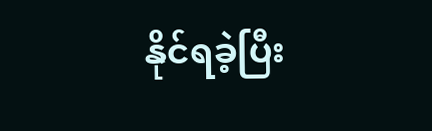နိုင်ရခဲ့ပြီး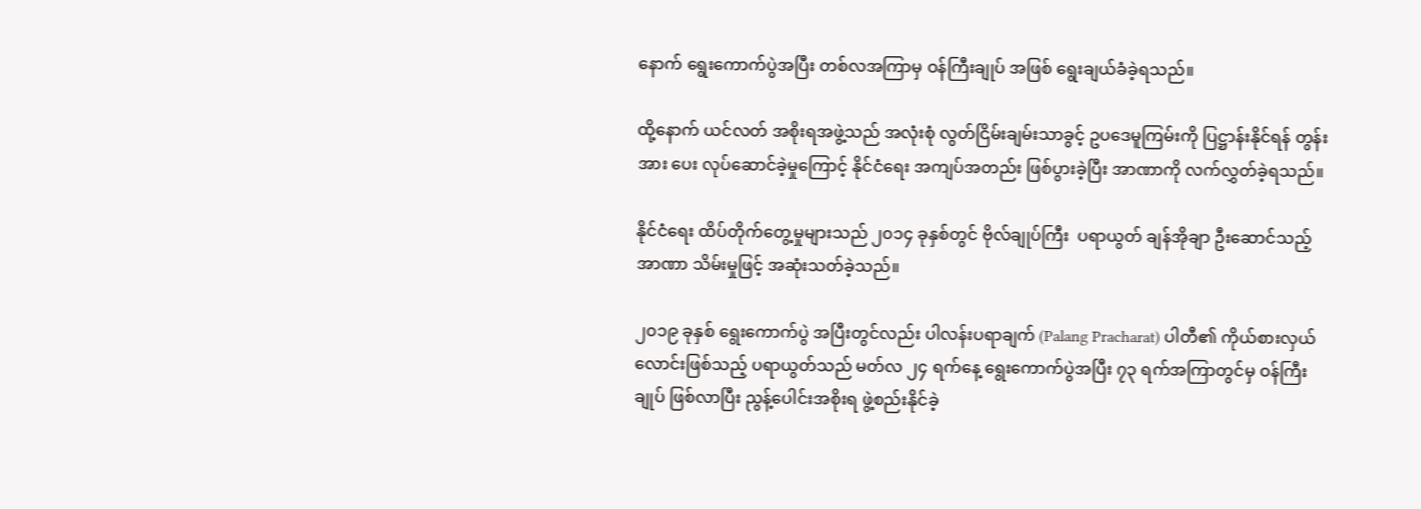နောက် ရွေးကောက်ပွဲအပြီး တစ်လအကြာမှ ဝန်ကြီးချုပ် အဖြစ် ရွေးချယ်ခံခဲ့ရသည်။

ထို့နောက် ယင်လတ် အစိုးရအဖွဲ့သည် အလုံးစုံ လွတ်ငြိမ်းချမ်းသာခွင့် ဥပဒေမူကြမ်းကို ပြဋ္ဌာန်းနိုင်ရန် တွန်းအား ပေး လုပ်ဆောင်ခဲ့မှုကြောင့် နိုင်ငံရေး အကျပ်အတည်း ဖြစ်ပွားခဲ့ပြီး အာဏာကို လက်လွှတ်ခဲ့ရသည်။

နိုင်ငံရေး ထိပ်တိုက်တွေ့မှုများသည် ၂၀၁၄ ခုနှစ်တွင် ဗိုလ်ချုပ်ကြီး  ပရာယွတ် ချန်အိုချာ ဦးဆောင်သည့် အာဏာ သိမ်းမှုဖြင့် အဆုံးသတ်ခဲ့သည်။

၂၀၁၉ ခုနှစ် ရွေးကောက်ပွဲ အပြီးတွင်လည်း ပါလန်းပရာချက် (Palang Pracharat) ပါတီ၏ ကိုယ်စားလှယ် လောင်းဖြစ်သည့် ပရာယွတ်သည် မတ်လ ၂၄ ရက်နေ့ ရွေးကောက်ပွဲအပြီး ၇၃ ရက်အကြာတွင်မှ ဝန်ကြီးချုပ် ဖြစ်လာပြီး ညွန့်ပေါင်းအစိုးရ ဖွဲ့စည်းနိုင်ခဲ့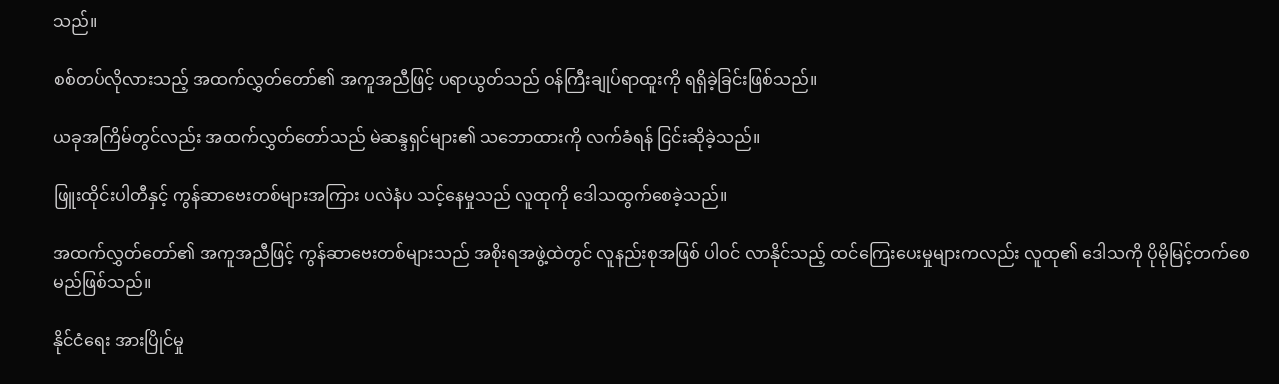သည်။

စစ်တပ်လိုလားသည့် အထက်လွှတ်တော်၏ အကူအညီဖြင့် ပရာယွတ်သည် ဝန်ကြီးချုပ်ရာထူးကို ရရှိခဲ့ခြင်းဖြစ်သည်။

ယခုအကြိမ်တွင်လည်း အထက်လွှတ်တော်သည် မဲဆန္ဒရှင်များ၏ သဘောထားကို လက်ခံရန် ငြင်းဆိုခဲ့သည်။

ဖြူးထိုင်းပါတီနှင့် ကွန်ဆာဗေးတစ်များအကြား ပလဲနံပ သင့်နေမှုသည် လူထုကို ဒေါသထွက်စေခဲ့သည်။

အထက်လွှတ်တော်၏ အကူအညီဖြင့် ကွန်ဆာဗေးတစ်များသည် အစိုးရအဖွဲ့ထဲတွင် လူနည်းစုအဖြစ် ပါဝင် လာနိုင်သည့် ထင်ကြေးပေးမှုများကလည်း လူထု၏ ဒေါသကို ပိုမိုမြင့်တက်စေမည်ဖြစ်သည်။

နိုင်ငံရေး အားပြိုင်မှု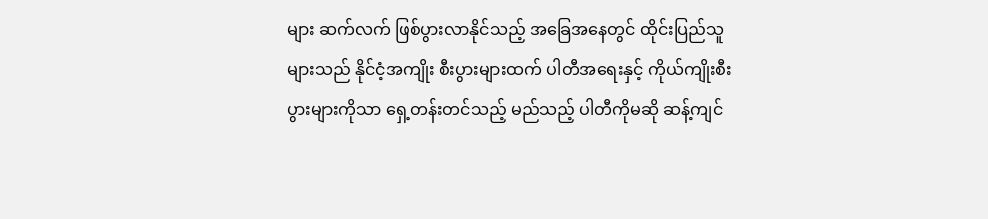များ ဆက်လက် ဖြစ်ပွားလာနိုင်သည့် အခြေအနေတွင် ထိုင်းပြည်သူများသည် နိုင်ငံ့အကျိုး စီးပွားများထက် ပါတီအရေးနှင့် ကိုယ်ကျိုးစီးပွားများကိုသာ ရှေ့တန်းတင်သည့် မည်သည့် ပါတီကိုမဆို ဆန့်ကျင်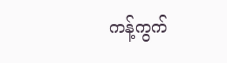ကန့်ကွက်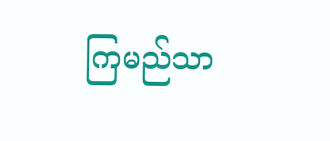ကြမည်သာ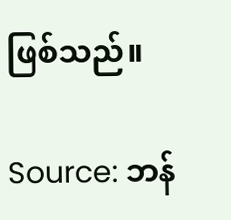ဖြစ်သည်။

Source: ဘန်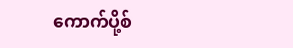ကောက်ပို့စ်